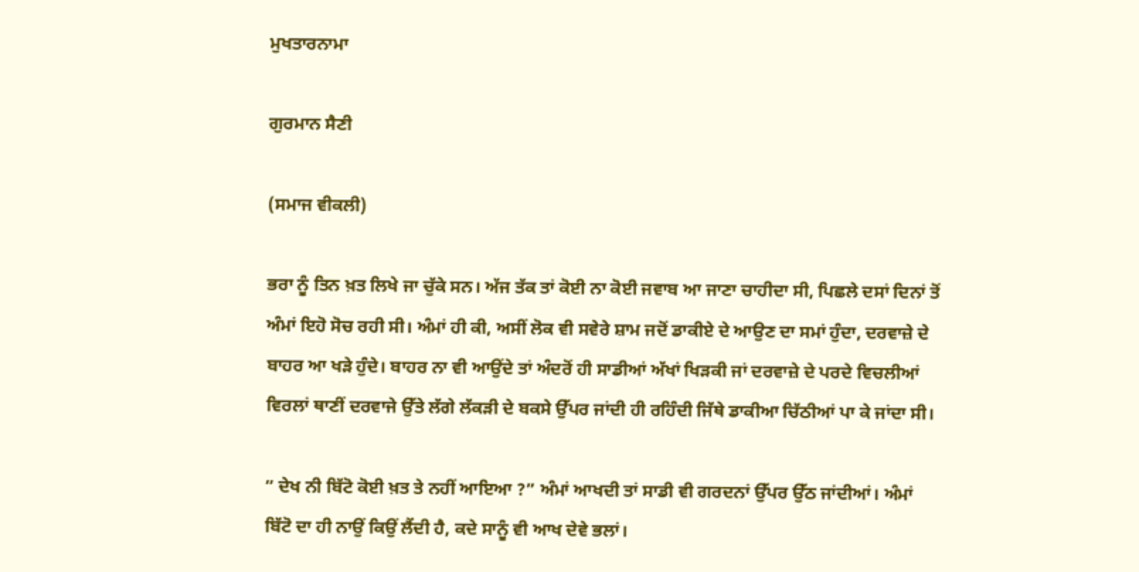ਮੁਖਤਾਰਨਾਮਾ

ਗੁਰਮਾਨ ਸੈਣੀ

(ਸਮਾਜ ਵੀਕਲੀ)

ਭਰਾ ਨੂੰ ਤਿਨ ਖ਼ਤ ਲਿਖੇ ਜਾ ਚੁੱਕੇ ਸਨ। ਅੱਜ ਤੱਕ ਤਾਂ ਕੋਈ ਨਾ ਕੋਈ ਜਵਾਬ ਆ ਜਾਣਾ ਚਾਹੀਦਾ ਸੀ, ਪਿਛਲੇ ਦਸਾਂ ਦਿਨਾਂ ਤੋਂ ਅੰਮਾਂ ਇਹੋ ਸੋਚ ਰਹੀ ਸੀ।‌ ਅੰਮਾਂ ਹੀ ਕੀ, ਅਸੀਂ ਲੋਕ ਵੀ ਸਵੇਰੇ ਸ਼ਾਮ ਜਦੋਂ ਡਾਕੀਏ ਦੇ ਆਉਣ ਦਾ ਸਮਾਂ ਹੁੰਦਾ, ਦਰਵਾਜ਼ੇ ਦੇ ਬਾਹਰ ਆ ਖੜੇ ਹੁੰਦੇ। ਬਾਹਰ ਨਾ ਵੀ ਆਉਂਦੇ ਤਾਂ ਅੰਦਰੋਂ ਹੀ ਸਾਡੀਆਂ ਅੱਖਾਂ ਖਿੜਕੀ ਜਾਂ ਦਰਵਾਜ਼ੇ ਦੇ ਪਰਦੇ ਵਿਚਲੀਆਂ ਵਿਰਲਾਂ ਥਾਣੀਂ ਦਰਵਾਜੇ ਉੱਤੇ ਲੱਗੇ ਲੱਕੜੀ ਦੇ ਬਕਸੇ ਉੱਪਰ ਜਾਂਦੀ ਹੀ ਰਹਿੰਦੀ ਜਿੱਥੇ ਡਾਕੀਆ ਚਿੱਠੀਆਂ ਪਾ ਕੇ ਜਾਂਦਾ ਸੀ।

” ਦੇਖ ਨੀ ਬਿੱਟੋ ਕੋਈ ਖ਼ਤ ਤੇ ਨਹੀਂ ਆਇਆ ?” ਅੰਮਾਂ ਆਖਦੀ ਤਾਂ ਸਾਡੀ ਵੀ ਗਰਦਨਾਂ ਉੱਪਰ ਉੱਠ ਜਾਂਦੀਆਂ। ਅੰਮਾਂ ਬਿੱਟੋ ਦਾ ਹੀ ਨਾਉਂ ਕਿਉਂ ਲੈਂਦੀ ਹੈ, ਕਦੇ ਸਾਨੂੰ ਵੀ ਆਖ ਦੇਵੇ ਭਲਾਂ।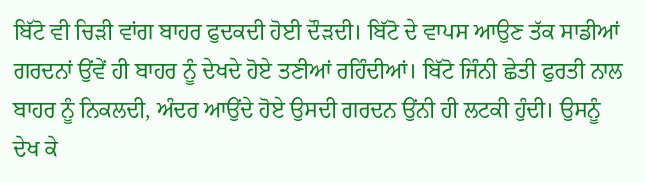ਬਿੱਟੋ ਵੀ ਚਿੜੀ ਵਾਂਗ ਬਾਹਰ ਫੁਦਕਦੀ ਹੋਈ ਦੌੜਦੀ। ਬਿੱਟੋ ਦੇ ਵਾਪਸ ਆਉਣ ਤੱਕ ਸਾਡੀਆਂ ਗਰਦਨਾਂ ਉਂਵੇਂ ਹੀ ਬਾਹਰ ਨੂੰ ਦੇਖਦੇ ਹੋਏ ਤਣੀਆਂ ਰਹਿੰਦੀਆਂ। ਬਿੱਟੋ ਜਿੰਨੀ ਛੇਤੀ ਫੁਰਤੀ ਨਾਲ ਬਾਹਰ ਨੂੰ ਨਿਕਲਦੀ, ਅੰਦਰ ਆਉਂਦੇ ਹੋਏ ਉਸਦੀ ਗਰਦਨ ਉਂਨੀ ਹੀ ਲਟਕੀ ਹੁੰਦੀ। ਉਸਨੂੰ ਦੇਖ ਕੇ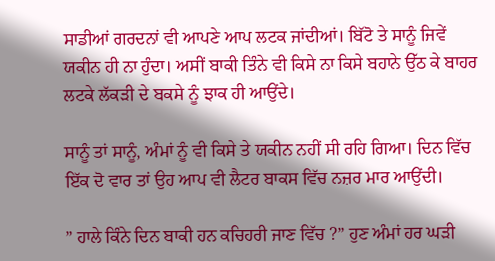ਸਾਡੀਆਂ ਗਰਦਨਾਂ ਵੀ ਆਪਣੇ ਆਪ ਲਟਕ ਜਾਂਦੀਆਂ। ਬਿੱਟੋ ਤੇ ਸਾਨੂੰ ਜਿਵੇਂ ਯਕੀਨ ਹੀ ਨਾ ਹੁੰਦਾ। ਅਸੀਂ ਬਾਕੀ ਤਿੰਨੇ ਵੀ ਕਿਸੇ ਨਾ ਕਿਸੇ ਬਹਾਨੇ ਉੱਠ ਕੇ ਬਾਹਰ ਲਟਕੇ ਲੱਕੜੀ ਦੇ ਬਕਸੇ ਨੂੰ ਝਾਕ ਹੀ ਆਉਂਦੇ।

ਸਾਨੂੰ ਤਾਂ ਸਾਨੂੰ, ਅੰਮਾਂ ਨੂੰ ਵੀ ਕਿਸੇ ਤੇ ਯਕੀਨ ਨਹੀਂ ਸੀ ਰਹਿ ਗਿਆ। ਦਿਨ ਵਿੱਚ ਇੱਕ ਦੋ ਵਾਰ ਤਾਂ ਉਹ ਆਪ ਵੀ ਲੈਟਰ ਬਾਕਸ ਵਿੱਚ ਨਜ਼ਰ ਮਾਰ ਆਉਂਦੀ।

” ਹਾਲੇ ਕਿੰਨੇ ਦਿਨ ਬਾਕੀ ਹਨ ਕਚਿਹਰੀ ਜਾਣ ਵਿੱਚ ?” ਹੁਣ ਅੰਮਾਂ ਹਰ ਘੜੀ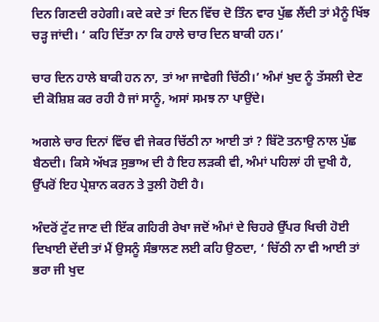ਦਿਨ ਗਿਣਦੀ ਰਹੇਗੀ। ਕਦੇ ਕਦੇ ਤਾਂ ਦਿਨ ਵਿੱਚ ਦੋ ਤਿੰਨ ਵਾਰ ਪੁੱਛ ਲੈਂਦੀ ਤਾਂ ਮੈਨੂੰ ਖਿੱਝ ਚੜ੍ਹ ਜਾਂਦੀ। ‘ ਕਹਿ ਦਿੱਤਾ ਨਾ ਕਿ ਹਾਲੇ ਚਾਰ ਦਿਨ ਬਾਕੀ ਹਨ।’

ਚਾਰ ਦਿਨ ਹਾਲੇ ਬਾਕੀ ਹਨ ਨਾ, ਤਾਂ ਆ ਜਾਵੇਗੀ ਚਿੱਠੀ।’ ਅੰਮਾਂ ਖੁਦ ਨੂੰ ਤੱਸਲੀ ਦੇਣ ਦੀ ਕੋਸ਼ਿਸ਼ ਕਰ ਰਹੀ ਹੈ ਜਾਂ ਸਾਨੂੰ, ਅਸਾਂ ਸਮਝ ਨਾ ਪਾਉਂਦੇ।

ਅਗਲੇ ਚਾਰ ਦਿਨਾਂ ਵਿੱਚ ਵੀ ਜੇਕਰ ਚਿੱਠੀ ਨਾ ਆਈ ਤਾਂ ? ਬਿੱਟੋ ਤਨਾਉ ਨਾਲ ਪੁੱਛ ਬੈਠਦੀ। ਕਿਸੇ ਅੱਖੜ ਸੁਭਾਅ ਦੀ ਹੈ ਇਹ ਲੜਕੀ ਵੀ, ਅੰਮਾਂ ਪਹਿਲਾਂ ਹੀ ਦੁਖੀ ਹੈ, ਉੱਪਰੋਂ ਇਹ ਪ੍ਰੇਸ਼ਾਨ ਕਰਨ ਤੇ ਤੁਲੀ ਹੋਈ ਹੈ।

ਅੰਦਰੋਂ ਟੁੱਟ ਜਾਣ ਦੀ ਇੱਕ ਗਹਿਰੀ ਰੇਖਾ ਜਦੋਂ ਅੰਮਾਂ ਦੇ ਚਿਹਰੇ ਉੱਪਰ ਖਿਚੀ ਹੋਈ ਦਿਖਾਈ ਦੇਂਦੀ ਤਾਂ ਮੈਂ ਉਸਨੂੰ ਸੰਭਾਲਣ ਲਈ ਕਹਿ ਉਠਦਾ, ‘ ਚਿੱਠੀ ਨਾ ਵੀ ਆਈ ਤਾਂ ਭਰਾ ਜੀ ਖੁਦ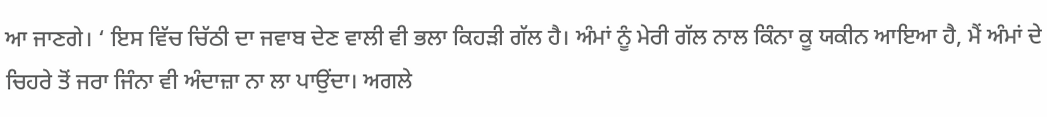ਆ ਜਾਣਗੇ। ‘ ਇਸ ਵਿੱਚ ਚਿੱਠੀ ਦਾ ਜਵਾਬ ਦੇਣ ਵਾਲੀ ਵੀ ਭਲਾ ਕਿਹੜੀ ਗੱਲ ਹੈ। ਅੰਮਾਂ ਨੂੰ ਮੇਰੀ ਗੱਲ ਨਾਲ ਕਿੰਨਾ ਕੂ ਯਕੀਨ ਆਇਆ ਹੈ, ਮੈਂ ਅੰਮਾਂ ਦੇ ਚਿਹਰੇ ਤੋਂ ਜਰਾ ਜਿੰਨਾ ਵੀ ਅੰਦਾਜ਼ਾ ਨਾ ਲਾ ਪਾਉਂਦਾ। ਅਗਲੇ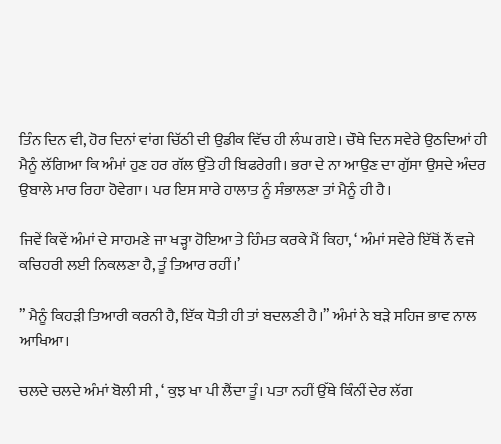ਤਿੰਨ ਦਿਨ ਵੀ, ਹੋਰ ਦਿਨਾਂ ਵਾਂਗ ਚਿੱਠੀ ਦੀ ਉਡੀਕ ਵਿੱਚ ਹੀ ਲੰਘ ਗਏ। ਚੌਥੇ ਦਿਨ ਸਵੇਰੇ ਉਠਦਿਆਂ ਹੀ ਮੈਨੂੰ ਲੱਗਿਆ ਕਿ ਅੰਮਾਂ ਹੁਣ ਹਰ ਗੱਲ ਉੱਤੇ ਹੀ ਬਿਫਰੇਗੀ। ਭਰਾ ਦੇ ਨਾ ਆਉਣ ਦਾ ਗੁੱਸਾ ਉਸਦੇ ਅੰਦਰ ਉਬਾਲੇ ਮਾਰ ਰਿਹਾ ਹੋਵੇਗਾ। ਪਰ ਇਸ ਸਾਰੇ ਹਾਲਾਤ ਨੂੰ ਸੰਭਾਲਣਾ ਤਾਂ ਮੈਨੂੰ ਹੀ ਹੈ।

ਜਿਵੇਂ ਕਿਵੇਂ ਅੰਮਾਂ ਦੇ ਸਾਹਮਣੇ ਜਾ ਖੜ੍ਹਾ ਹੋਇਆ ਤੇ ਹਿੰਮਤ ਕਰਕੇ ਮੈਂ ਕਿਹਾ, ‘ ਅੰਮਾਂ ਸਵੇਰੇ ਇੱਥੋਂ ਨੌਂ ਵਜੇ ਕਚਿਹਰੀ ਲਈ ਨਿਕਲਣਾ ਹੈ, ਤੂੰ ਤਿਆਰ ਰਹੀਂ।’

” ਮੈਨੂੰ ਕਿਹੜੀ ਤਿਆਰੀ ਕਰਨੀ ਹੈ, ਇੱਕ ਧੋਤੀ ਹੀ ਤਾਂ ਬਦਲਣੀ ਹੈ।” ਅੰਮਾਂ ਨੇ ਬੜੇ ਸਹਿਜ ਭਾਵ ਨਾਲ ਆਖਿਆ।

ਚਲਦੇ ਚਲਦੇ ਅੰਮਾਂ ਬੋਲੀ ਸੀ , ‘ ਕੁਝ ਖਾ ਪੀ ਲੈਂਦਾ ਤੂੰ। ਪਤਾ ਨਹੀਂ ਉੱਥੇ ਕਿੰਨੀਂ ਦੇਰ ਲੱਗ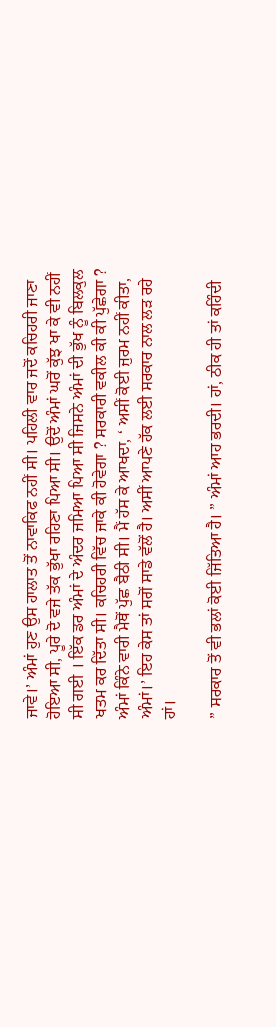ਜਾਵੇ।’ ਅੰਮਾਂ ਹੁਣ ਉਸ ਹਾਲਾਤ ਤੋਂ ਨਾਵਾਕਿਫ ਨਹੀਂ ਸੀ। ਪਹਿਲੀ ਵਾਰ ਜਦੋਂ ਕਚਿਹਰੀ ਜਾਣਾ ਹੋਇਆ ਸੀ, ਪੂਰੇ ਦੋ ਵਜੇ ਤੱਕ ਭੁੱਖਾ ਰਹਿਣਾ ਪਿਆ ਸੀ। ਉਦੋਂ ਅੰਮਾਂ ਘਰੋਂ ਕੁੱਝ ਖਾ ਕੇ ਵੀ ਨਹੀਂ ਸੀ ਗਈ । ਇੱਕ ਡਰ ਅੰਮਾਂ ਦੇ ਅੰਦਰ ਜਮਿਆ ਪਿਆ ਸੀ ਜਿਸਨੇ ਅੰਮਾਂ ਦੀ ਭੁੱਖ ਨੂੰ ਬਿਲਕੁਲ ਖਤਮ ਕਰ ਦਿੱਤਾ ਸੀ। ਕਚਿਹਰੀ ਵਿੱਚ ਜਾਕੇ ਕੀ ਹੋਵੇਗਾ ? ਸਰਕਾਰੀ ਵਕੀਲ ਕੀ ਕੀ ਪੁੱਛੇਗਾ ? ਅੰਮਾਂ ਕਿੰਨੇ ਵਾਰੀ ਮੈਥੋਂ ਪੁੱਛ ਬੈਠੀ ਸੀ। ਮੈਂ ਹੱਸ ਕੇ ਆਖਦਾ, ‘ ਅਸੀਂ ਕੋਈ ਜੁਰਮ ਨਹੀਂ ਕੀਤਾ, ਅੰਮਾਂ।’ ਇਹ ਕੇਸ ਤਾਂ ਸਗੋਂ ਸਾਡੇ ਵੱਲੋਂ ਹੈ। ਅਸੀਂ ਆਪਣੇ ਹੱਕ ਲਈ ਸਰਕਾਰ ਨਾਲ ਲੜ ਰਹੇ ਹਾਂ।

” ਸਰਕਾਰ ਤੋਂ ਵੀ ਭਲਾਂ ਕੋਈ ਜਿੱਤਿਆ ਹੈ। ” ਅੰਮਾਂ ਆਹ ਭਰਦੀ। ਹਾਂ, ਠੀਕ ਹੀ ਤਾਂ ਕਹਿੰਦੀ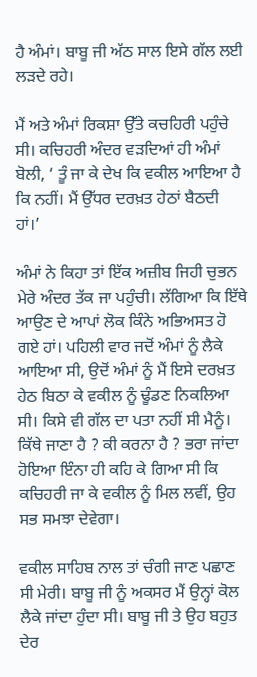ਹੈ ਅੰਮਾਂ। ਬਾਬੂ ਜੀ ਅੱਠ ਸਾਲ ਇਸੇ ਗੱਲ ਲਈ ਲੜਦੇ ਰਹੇ।

ਮੈਂ ਅਤੇ ਅੰਮਾਂ ਰਿਕਸ਼ਾ ਉੱਤੇ ਕਚਹਿਰੀ ਪਹੁੰਚੇ ਸੀ। ਕਚਿਹਰੀ ਅੰਦਰ ਵੜਦਿਆਂ ਹੀ ਅੰਮਾਂ ਬੋਲੀ, ‘ ਤੂੰ ਜਾ ਕੇ ਦੇਖ ਕਿ ਵਕੀਲ ਆਇਆ ਹੈ ਕਿ ਨਹੀਂ। ਮੈਂ ਉੱਧਰ ਦਰਖ਼ਤ ਹੇਠਾਂ ਬੈਠਦੀ ਹਾਂ।’

ਅੰਮਾਂ ਨੇ ਕਿਹਾ ਤਾਂ ਇੱਕ ਅਜ਼ੀਬ ਜਿਹੀ ਚੁਭਨ ਮੇਰੇ ਅੰਦਰ ਤੱਕ ਜਾ ਪਹੁੰਚੀ। ਲੱਗਿਆ ਕਿ ਇੱਥੇ ਆਉਣ ਦੇ ਆਪਾਂ ਲੋਕ ਕਿੰਨੇ ਅਭਿਅਸਤ ਹੋ ਗਏ ਹਾਂ। ਪਹਿਲੀ ਵਾਰ ਜਦੋਂ ਅੰਮਾਂ ਨੂੰ ਲੈਕੇ ਆਇਆ ਸੀ, ਉਦੋਂ ਅੰਮਾਂ ਨੂੰ ਮੈਂ ਇਸੇ ਦਰਖ਼ਤ ਹੇਠ ਬਿਠਾ ਕੇ ਵਕੀਲ ਨੂੰ ਢੂੰਡਣ ਨਿਕਲਿਆ ਸੀ। ਕਿਸੇ ਵੀ ਗੱਲ ਦਾ ਪਤਾ ਨਹੀਂ ਸੀ ਮੈਨੂੰ। ਕਿੱਥੇ ਜਾਣਾ ਹੈ ? ਕੀ ਕਰਨਾ ਹੈ ? ਭਰਾ ਜਾਂਦਾ ਹੋਇਆ ਇੰਨਾ ਹੀ ਕਹਿ ਕੇ ਗਿਆ ਸੀ ਕਿ ਕਚਿਹਰੀ ਜਾ ਕੇ ਵਕੀਲ ਨੂੰ ਮਿਲ ਲਵੀਂ, ਉਹ ਸਭ ਸਮਝਾ ਦੇਵੇਗਾ।

ਵਕੀਲ ਸਾਹਿਬ ਨਾਲ ਤਾਂ ਚੰਗੀ ਜਾਣ ਪਛਾਣ ਸੀ ਮੇਰੀ। ਬਾਬੂ ਜੀ ਨੂੰ ਅਕਸਰ ਮੈਂ ਉਨ੍ਹਾਂ ਕੋਲ ਲੈਕੇ ਜਾਂਦਾ ਹੁੰਦਾ ਸੀ। ਬਾਬੂ ਜੀ ਤੇ ਉਹ ਬਹੁਤ ਦੇਰ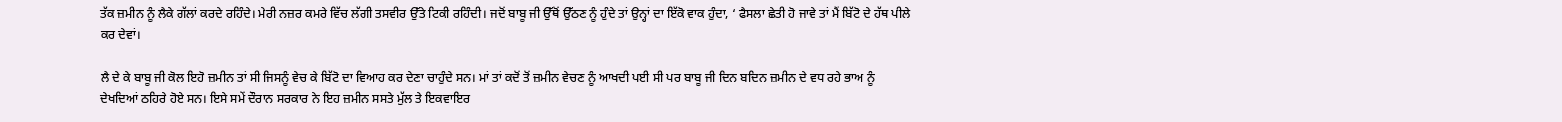ਤੱਕ ਜ਼ਮੀਨ ਨੂੰ ਲੈਕੇ ਗੱਲਾਂ ਕਰਦੇ ਰਹਿੰਦੇ। ਮੇਰੀ ਨਜ਼ਰ ਕਮਰੇ ਵਿੱਚ ਲੱਗੀ ਤਸਵੀਰ ਉੱਤੇ ਟਿਕੀ ਰਹਿੰਦੀ। ਜਦੋਂ ਬਾਬੂ ਜੀ ਉੱਥੋਂ ਉੱਠਣ ਨੂੰ ਹੁੰਦੇ ਤਾਂ ਉਨ੍ਹਾਂ ਦਾ ਇੱਕੋ ਵਾਕ ਹੁੰਦਾ, ‘ ਫੈਸਲਾ ਛੇਤੀ ਹੋ ਜਾਵੇ ਤਾਂ ਮੈਂ ਬਿੱਟੋ ਦੇ ਹੱਥ ਪੀਲੇ ਕਰ ਦੇਵਾਂ।

ਲੈ ਦੇ ਕੇ ਬਾਬੂ ਜੀ ਕੋਲ ਇਹੋ ਜ਼ਮੀਨ ਤਾਂ ਸੀ ਜਿਸਨੂੰ ਵੇਚ ਕੇ ਬਿੱਟੋ ਦਾ ਵਿਆਹ ਕਰ ਦੇਣਾ ਚਾਹੁੰਦੇ ਸਨ। ਮਾਂ ਤਾਂ ਕਦੋਂ ਤੋਂ ਜ਼ਮੀਨ ਵੇਚਣ ਨੂੰ ਆਖਦੀ ਪਈ ਸੀ ਪਰ ਬਾਬੂ ਜੀ ਦਿਨ ਬਦਿਨ ਜ਼ਮੀਨ ਦੇ ਵਧ ਰਹੇ ਭਾਅ ਨੂੰ ਦੇਖਦਿਆਂ ਠਹਿਰੇ ਹੋਏ ਸਨ। ਇਸੇ ਸਮੇਂ ਦੌਰਾਨ ਸਰਕਾਰ ਨੇ ਇਹ ਜ਼ਮੀਨ ਸਸਤੇ ਮੁੱਲ ਤੇ ਇਕਵਾਇਰ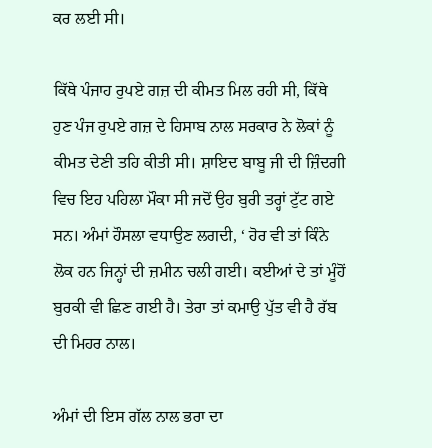ਕਰ ਲਈ ਸੀ।

ਕਿੱਥੇ ਪੰਜਾਹ ਰੁਪਏ ਗਜ਼ ਦੀ ਕੀਮਤ ਮਿਲ ਰਹੀ ਸੀ, ਕਿੱਥੇ ਹੁਣ ਪੰਜ ਰੁਪਏ ਗਜ਼ ਦੇ ਹਿਸਾਬ ਨਾਲ ਸਰਕਾਰ ਨੇ ਲੋਕਾਂ ਨੂੰ ਕੀਮਤ ਦੇਣੀ ਤਹਿ ਕੀਤੀ ਸੀ। ਸ਼ਾਇਦ ਬਾਬੂ ਜੀ ਦੀ ਜ਼ਿੰਦਗੀ ਵਿਚ ਇਹ ਪਹਿਲਾ ਮੌਕਾ ਸੀ ਜਦੋਂ ਉਹ ਬੁਰੀ ਤਰ੍ਹਾਂ ਟੁੱਟ ਗਏ ਸਨ। ਅੰਮਾਂ ਹੌਸਲਾ ਵਧਾਉਣ ਲਗਦੀ, ‘ ਹੋਰ ਵੀ ਤਾਂ ਕਿੰਨੇ ਲੋਕ ਹਨ ਜਿਨ੍ਹਾਂ ਦੀ ਜ਼ਮੀਨ ਚਲੀ ਗਈ। ਕਈਆਂ ਦੇ ਤਾਂ ਮੂੰਹੋਂ ਬੁਰਕੀ ਵੀ ਛਿਣ ਗਈ ਹੈ। ਤੇਰਾ ਤਾਂ ਕਮਾਉ ਪੁੱਤ ਵੀ ਹੈ ਰੱਬ ਦੀ ਮਿਹਰ ਨਾਲ।

ਅੰਮਾਂ ਦੀ ਇਸ ਗੱਲ ਨਾਲ ਭਰਾ ਦਾ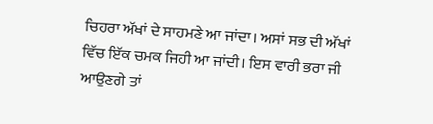ਚਿਹਰਾ ਅੱਖਾਂ ਦੇ ਸਾਹਮਣੇ ਆ ਜਾਂਦਾ। ਅਸਾਂ ਸਭ ਦੀ ਅੱਖਾਂ ਵਿੱਚ ਇੱਕ ਚਮਕ ਜਿਹੀ ਆ ਜਾਂਦੀ। ਇਸ ਵਾਰੀ ਭਰਾ ਜੀ ਆਉਣਗੇ ਤਾਂ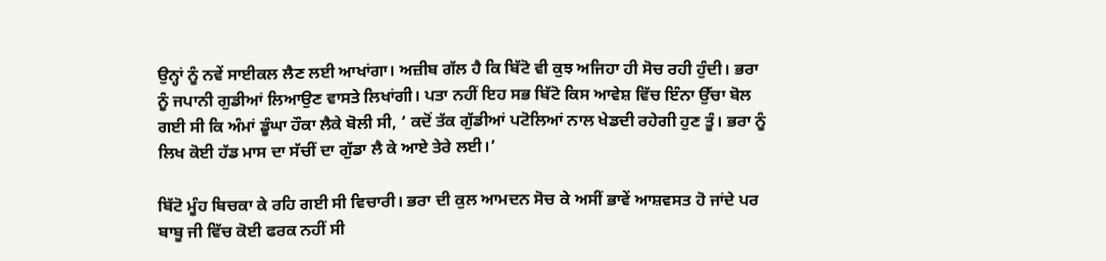ਉਨ੍ਹਾਂ ਨੂੰ ਨਵੇਂ ਸਾਈਕਲ ਲੈਣ ਲਈ ਆਖਾਂਗਾ। ਅਜ਼ੀਬ ਗੱਲ ਹੈ ਕਿ ਬਿੱਟੋ ਵੀ ਕੁਝ ਅਜਿਹਾ ਹੀ ਸੋਚ ਰਹੀ ਹੁੰਦੀ। ਭਰਾ ਨੂੰ ਜਪਾਨੀ ਗੁਡੀਆਂ ਲਿਆਉਣ ਵਾਸਤੇ ਲਿਖਾਂਗੀ। ਪਤਾ ਨਹੀਂ ਇਹ ਸਭ ਬਿੱਟੋ ਕਿਸ ਆਵੇਸ਼ ਵਿੱਚ ਇੰਨਾ ਉੱਚਾ ਬੋਲ ਗਈ ਸੀ ਕਿ ਅੰਮਾਂ ਡੂੰਘਾ ਹੌਕਾ ਲੈਕੇ ਬੋਲੀ ਸੀ, ‘ ਕਦੋਂ ਤੱਕ ਗੁੱਡੀਆਂ ਪਟੋਲਿਆਂ ਨਾਲ ਖੇਡਦੀ ਰਹੇਗੀ ਹੁਣ ਤੂੰ। ਭਰਾ ਨੂੰ ਲਿਖ ਕੋਈ ਹੱਡ ਮਾਸ ਦਾ ਸੱਚੀਂ ਦਾ ਗੁੱਡਾ ਲੈ ਕੇ ਆਏ ਤੇਰੇ ਲਈ।’

ਬਿੱਟੋ ਮੂੰਹ ਬਿਚਕਾ ਕੇ ਰਹਿ ਗਈ ਸੀ ਵਿਚਾਰੀ। ਭਰਾ ਦੀ ਕੁਲ ਆਮਦਨ ਸੋਚ ਕੇ ਅਸੀਂ ਭਾਵੇਂ ਆਸ਼ਵਸਤ ਹੋ ਜਾਂਦੇ ਪਰ ਬਾਬੂ ਜੀ ਵਿੱਚ ਕੋਈ ਫਰਕ ਨਹੀਂ ਸੀ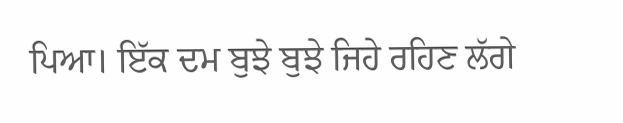ਪਿਆ। ਇੱਕ ਦਮ ਬੁਝੇ ਬੁਝੇ ਜਿਹੇ ਰਹਿਣ ਲੱਗੇ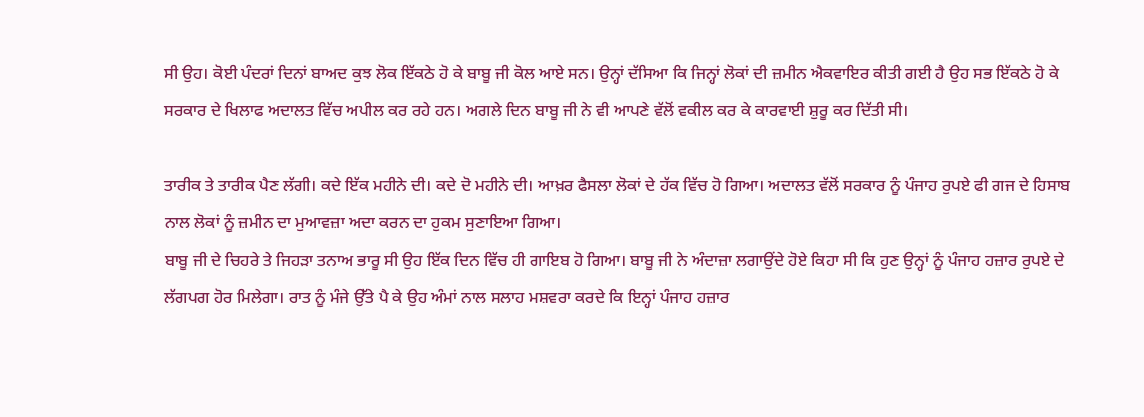ਸੀ ਉਹ। ਕੋਈ ਪੰਦਰਾਂ ਦਿਨਾਂ ਬਾਅਦ ਕੁਝ ਲੋਕ ਇੱਕਠੇ ਹੋ ਕੇ ਬਾਬੂ ਜੀ ਕੋਲ ਆਏ ਸਨ। ਉਨ੍ਹਾਂ ਦੱਸਿਆ ਕਿ ਜਿਨ੍ਹਾਂ ਲੋਕਾਂ ਦੀ ਜ਼ਮੀਨ ਐਕਵਾਇਰ ਕੀਤੀ ਗਈ ਹੈ ਉਹ ਸਭ ਇੱਕਠੇ ਹੋ ਕੇ ਸਰਕਾਰ ਦੇ ਖਿਲਾਫ ਅਦਾਲਤ ਵਿੱਚ ਅਪੀਲ ਕਰ ਰਹੇ ਹਨ। ਅਗਲੇ ਦਿਨ ਬਾਬੂ ਜੀ ਨੇ ਵੀ ਆਪਣੇ ਵੱਲੋਂ ਵਕੀਲ ਕਰ ਕੇ ਕਾਰਵਾਈ ਸ਼ੁਰੂ ਕਰ ਦਿੱਤੀ ਸੀ।

ਤਾਰੀਕ ਤੇ ਤਾਰੀਕ ਪੈਣ ਲੱਗੀ। ਕਦੇ ਇੱਕ ਮਹੀਨੇ ਦੀ। ਕਦੇ ਦੋ ਮਹੀਨੇ ਦੀ। ਆਖ਼ਰ ਫੈਸਲਾ ਲੋਕਾਂ ਦੇ ਹੱਕ ਵਿੱਚ ਹੋ ਗਿਆ। ਅਦਾਲਤ ਵੱਲੋਂ ਸਰਕਾਰ ਨੂੰ ਪੰਜਾਹ ਰੁਪਏ ਫੀ ਗਜ ਦੇ ਹਿਸਾਬ ਨਾਲ ਲੋਕਾਂ ਨੂੰ ਜ਼ਮੀਨ ਦਾ ਮੁਆਵਜ਼ਾ ਅਦਾ ਕਰਨ ਦਾ ਹੁਕਮ ਸੁਣਾਇਆ ਗਿਆ।
ਬਾਬੂ ਜੀ ਦੇ ਚਿਹਰੇ ਤੇ ਜਿਹੜਾ ਤਨਾਅ ਭਾਰੂ ਸੀ ਉਹ ਇੱਕ ਦਿਨ ਵਿੱਚ ਹੀ ਗਾਇਬ ਹੋ ਗਿਆ। ਬਾਬੂ ਜੀ ਨੇ ਅੰਦਾਜ਼ਾ ਲਗਾਉਂਦੇ ਹੋਏ ਕਿਹਾ ਸੀ ਕਿ ਹੁਣ ਉਨ੍ਹਾਂ ਨੂੰ ਪੰਜਾਹ ਹਜ਼ਾਰ ਰੁਪਏ ਦੇ ਲੱਗਪਗ ਹੋਰ ਮਿਲੇਗਾ। ਰਾਤ ਨੂੰ ਮੰਜੇ ਉੱਤੇ ਪੈ ਕੇ ਉਹ ਅੰਮਾਂ ਨਾਲ ਸਲਾਹ ਮਸ਼ਵਰਾ ਕਰਦੇ ਕਿ ਇਨ੍ਹਾਂ ਪੰਜਾਹ ਹਜ਼ਾਰ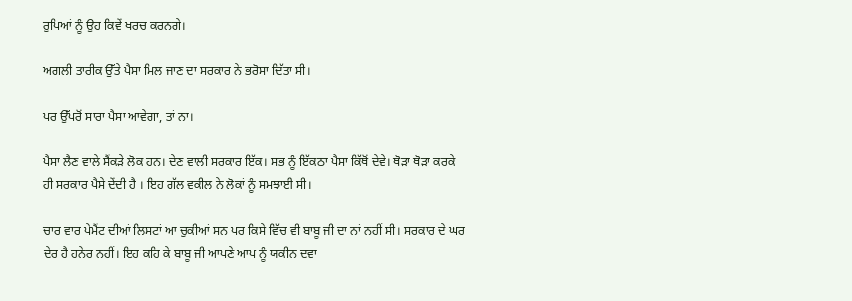ਰੁਪਿਆਂ ਨੂੰ ਉਹ ਕਿਵੇਂ ਖਰਚ ਕਰਨਗੇ।

ਅਗਲੀ ਤਾਰੀਕ ਉੱਤੇ ਪੈਸਾ ਮਿਲ ਜਾਣ ਦਾ ਸਰਕਾਰ ਨੇ ਭਰੋਸਾ ਦਿੱਤਾ ਸੀ।

ਪਰ ਉੱਪਰੋਂ ਸਾਰਾ ਪੈਸਾ ਆਵੇਗਾ, ਤਾਂ ਨਾ।

ਪੈਸਾ ਲੈਣ ‌ਵਾਲੇ ਸੈਂਕੜੇ ਲੋਕ ਹਨ। ਦੇਣ ਵਾਲੀ ਸਰਕਾਰ ਇੱਕ। ਸਭ ਨੂੰ ਇੱਕਠਾ ਪੈਸਾ ਕਿੱਥੋਂ ਦੇਵੇ। ਥੋੜਾ ਥੋੜਾ ਕਰਕੇ ਹੀ ਸਰਕਾਰ ਪੈਸੇ ਦੇਂਦੀ ਹੈ । ਇਹ ਗੱਲ ਵਕੀਲ ਨੇ ਲੋਕਾਂ ਨੂੰ ਸਮਝਾਈ ਸੀ।

ਚਾਰ ਵਾਰ ਪੇਮੈਂਟ ਦੀਆਂ ਲਿਸਟਾਂ ਆ ਚੁਕੀਆਂ ਸਨ ਪਰ ਕਿਸੇ ਵਿੱਚ ਵੀ ਬਾਬੂ ਜੀ ਦਾ ਨਾਂ ਨਹੀਂ ਸੀ। ਸਰਕਾਰ ਦੇ ਘਰ ਦੇਰ ਹੈ ਹਨੇਰ ਨਹੀਂ। ਇਹ ਕਹਿ ਕੇ ਬਾਬੂ ਜੀ ਆਪਣੇ ਆਪ ਨੂੰ ਯਕੀਨ ਦਵਾ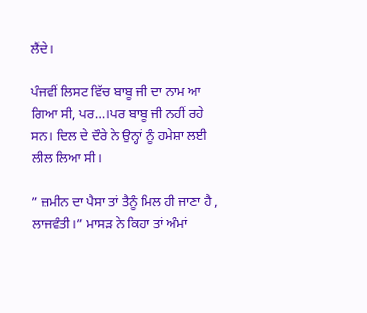ਲੈਂਦੇ।

ਪੰਜਵੀਂ ਲਿਸਟ ਵਿੱਚ ਬਾਬੂ ਜੀ ਦਾ ਨਾਮ ਆ ਗਿਆ ਸੀ, ਪਰ…।ਪਰ ਬਾਬੂ ਜੀ ਨਹੀਂ ਰਹੇ ਸਨ। ਦਿਲ ਦੇ ਦੌਰੇ ਨੇ ਉਨ੍ਹਾਂ ਨੂੰ ਹਮੇਸ਼ਾ ਲਈ ਲੀਲ ਲਿਆ ਸੀ।

” ਜ਼ਮੀਨ ਦਾ ਪੈਸਾ ਤਾਂ ਤੈਨੂੰ ਮਿਲ ਹੀ ਜਾਣਾ ਹੈ , ਲਾਜਵੰਤੀ।” ਮਾਸੜ ਨੇ ਕਿਹਾ ਤਾਂ ਅੰਮਾਂ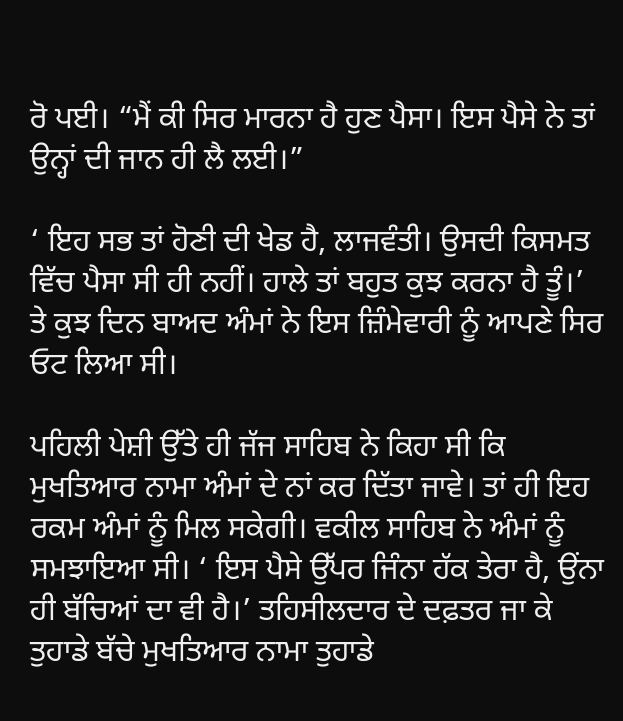ਰੋ ਪਈ। “ਮੈਂ ਕੀ ਸਿਰ ਮਾਰਨਾ ਹੈ ਹੁਣ ਪੈਸਾ। ਇਸ ਪੈਸੇ ਨੇ ਤਾਂ ਉਨ੍ਹਾਂ ਦੀ ਜਾਨ ਹੀ ਲੈ ਲਈ।”

‘ ਇਹ ਸਭ ਤਾਂ ਹੋਣੀ ਦੀ ਖੇਡ ਹੈ, ਲਾਜਵੰਤੀ। ਉਸਦੀ ਕਿਸਮਤ ਵਿੱਚ ਪੈਸਾ ਸੀ ਹੀ ਨਹੀਂ। ਹਾਲੇ ਤਾਂ ਬਹੁਤ ਕੁਝ ਕਰਨਾ ਹੈ ਤੂੰ।’
ਤੇ ਕੁਝ ਦਿਨ ਬਾਅਦ ਅੰਮਾਂ ਨੇ ਇਸ ਜ਼ਿੰਮੇਵਾਰੀ ਨੂੰ ਆਪਣੇ ਸਿਰ ਓਟ ਲਿਆ ਸੀ।

ਪਹਿਲੀ ਪੇਸ਼ੀ ਉੱਤੇ ਹੀ ਜੱਜ ਸਾਹਿਬ ਨੇ ਕਿਹਾ ਸੀ ਕਿ ਮੁਖਤਿਆਰ ਨਾਮਾ ਅੰਮਾਂ ਦੇ ਨਾਂ ਕਰ ਦਿੱਤਾ ਜਾਵੇ। ਤਾਂ ਹੀ ਇਹ ਰਕਮ ਅੰਮਾਂ ਨੂੰ ਮਿਲ ਸਕੇਗੀ। ਵਕੀਲ ਸਾਹਿਬ ਨੇ ਅੰਮਾਂ ਨੂੰ ਸਮਝਾਇਆ ਸੀ। ‘ ਇਸ ਪੈਸੇ ਉੱਪਰ ਜਿੰਨਾ ਹੱਕ ਤੇਰਾ ਹੈ, ਉਂਨਾ ਹੀ ਬੱਚਿਆਂ ਦਾ ਵੀ ਹੈ।’ ਤਹਿਸੀਲਦਾਰ ਦੇ ਦਫ਼ਤਰ ਜਾ ਕੇ ਤੁਹਾਡੇ ਬੱਚੇ ਮੁਖਤਿਆਰ ਨਾਮਾ ਤੁਹਾਡੇ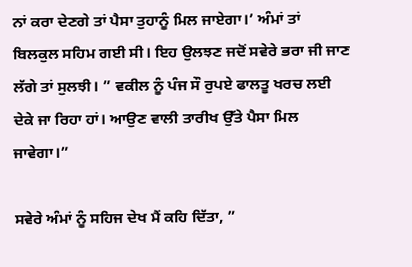ਨਾਂ ਕਰਾ ਦੇਣਗੇ ਤਾਂ ਪੈਸਾ ਤੁਹਾਨੂੰ ਮਿਲ ਜਾਏਗਾ।’ ਅੰਮਾਂ ਤਾਂ ਬਿਲਕੁਲ ਸਹਿਮ ਗਈ ਸੀ। ਇਹ ਉਲਝਣ ਜਦੋਂ ਸਵੇਰੇ ਭਰਾ ਜੀ ਜਾਣ ਲੱਗੇ ਤਾਂ ਸੁਲਝੀ। ” ਵਕੀਲ ਨੂੰ ਪੰਜ ਸੌ ਰੁਪਏ ਫਾਲਤੂ ਖਰਚ ਲਈ ਦੇਕੇ ਜਾ ਰਿਹਾ ਹਾਂ। ਆਉਣ ਵਾਲੀ ਤਾਰੀਖ ਉੱਤੇ ਪੈਸਾ ਮਿਲ ਜਾਵੇਗਾ।”

ਸਵੇਰੇ ਅੰਮਾਂ ਨੂੰ ਸਹਿਜ ਦੇਖ ਮੈਂ ਕਹਿ ਦਿੱਤਾ, ”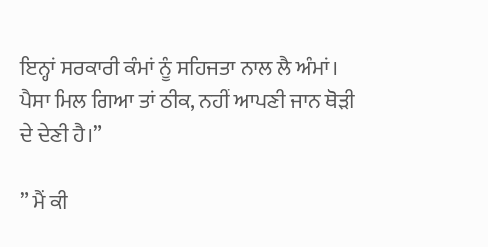ਇਨ੍ਹਾਂ ਸਰਕਾਰੀ ਕੰਮਾਂ ਨੂੰ ਸਹਿਜਤਾ ਨਾਲ ਲੈ ਅੰਮਾਂ। ਪੈਸਾ ਮਿਲ ਗਿਆ ਤਾਂ ਠੀਕ, ਨਹੀਂ ਆਪਣੀ ਜਾਨ ਥੋੜੀ ਦੇ ਦੇਣੀ ਹੈ।”

” ਮੈਂ ਕੀ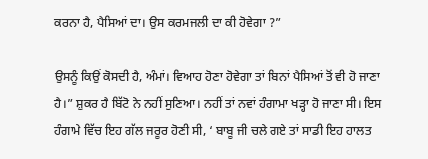ਕਰਨਾ ਹੈ, ਪੈਸਿਆਂ ਦਾ। ਉਸ ਕਰਮਜਲੀ ਦਾ ਕੀ ਹੋਵੇਗਾ ?”

ਉਸਨੂੰ ਕਿਉਂ ਕੋਸਦੀ ਹੈ, ਅੰਮਾਂ। ਵਿਆਹ ਹੋਣਾ ਹੋਵੇਗਾ ਤਾਂ ਬਿਨਾਂ ਪੈਸਿਆਂ ਤੋਂ ਵੀ ਹੋ ਜਾਣਾ ਹੈ।” ਸ਼ੁਕਰ ਹੈ ਬਿੱਟੋ ਨੇ ਨਹੀਂ ਸੁਣਿਆ। ਨਹੀਂ ਤਾਂ ਨਵਾਂ ਹੰਗਾਮਾ ਖੜ੍ਹਾ ਹੋ ਜਾਣਾ ਸੀ। ਇਸ ਹੰਗਾਮੇ ਵਿੱਚ ਇਹ ਗੱਲ ਜਰੂਰ ਹੋਣੀ ਸੀ, ‘ ਬਾਬੂ ਜੀ ਚਲੇ ਗਏ ਤਾਂ ਸਾਡੀ ਇਹ ਹਾਲਤ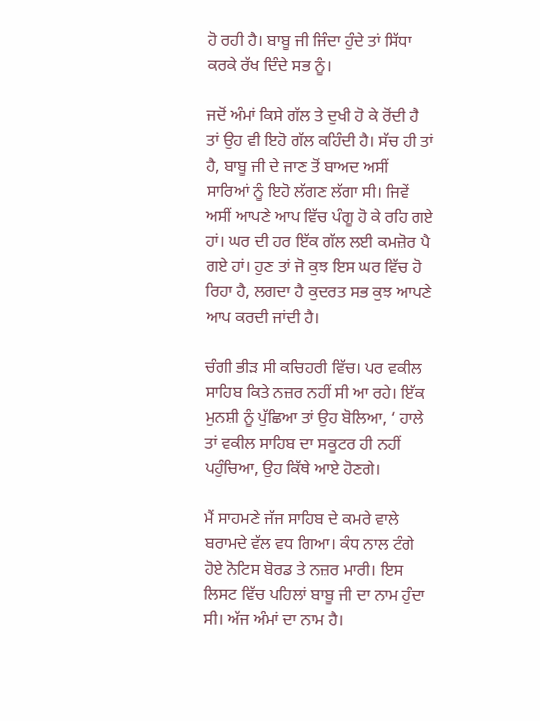ਹੋ ਰਹੀ ਹੈ। ਬਾਬੂ ਜੀ ਜਿੰਦਾ ਹੁੰਦੇ ਤਾਂ ਸਿੱਧਾ ਕਰਕੇ ਰੱਖ ਦਿੰਦੇ ਸਭ ਨੂੰ।

ਜਦੋਂ ਅੰਮਾਂ ਕਿਸੇ ਗੱਲ ਤੇ ਦੁਖੀ ਹੋ ਕੇ ਰੋਂਦੀ ਹੈ ਤਾਂ ਉਹ ਵੀ ਇਹੋ ਗੱਲ ਕਹਿੰਦੀ ਹੈ। ਸੱਚ ਹੀ ਤਾਂ ਹੈ, ਬਾਬੂ ਜੀ ਦੇ ਜਾਣ ਤੋਂ ਬਾਅਦ ਅਸੀਂ ਸਾਰਿਆਂ ਨੂੰ ਇਹੋ ਲੱਗਣ‌ ਲੱਗਾ ਸੀ। ਜਿਵੇਂ ਅਸੀਂ ਆਪਣੇ ਆਪ ਵਿੱਚ ਪੰਗੂ ਹੋ ਕੇ ਰਹਿ ਗਏ ਹਾਂ। ਘਰ ਦੀ ਹਰ ਇੱਕ ਗੱਲ ਲਈ ਕਮਜ਼ੋਰ ਪੈ ਗਏ ਹਾਂ। ਹੁਣ ਤਾਂ ਜੋ ਕੁਝ ਇਸ ਘਰ ਵਿੱਚ ਹੋ ਰਿਹਾ ਹੈ, ਲਗਦਾ ਹੈ ਕੁਦਰਤ ਸਭ ਕੁਝ ਆਪਣੇ ਆਪ ਕਰਦੀ ਜਾਂਦੀ ਹੈ।

ਚੰਗੀ ਭੀੜ ਸੀ ਕਚਿਹਰੀ ਵਿੱਚ। ਪਰ ਵਕੀਲ ਸਾਹਿਬ ਕਿਤੇ ਨਜ਼ਰ ਨਹੀਂ ਸੀ ਆ ਰਹੇ। ਇੱਕ ਮੁਨਸ਼ੀ ਨੂੰ ਪੁੱਛਿਆ ਤਾਂ ਉਹ ਬੋਲਿਆ, ‘ ਹਾਲੇ ਤਾਂ ਵਕੀਲ ਸਾਹਿਬ ਦਾ ਸਕੂਟਰ ਹੀ ਨਹੀਂ ਪਹੁੰਚਿਆ, ਉਹ ਕਿੱਥੇ ਆਏ ਹੋਣਗੇ।

ਮੈਂ ਸਾਹਮਣੇ ਜੱਜ ਸਾਹਿਬ ਦੇ ਕਮਰੇ ਵਾਲੇ ਬਰਾਮਦੇ ਵੱਲ ਵਧ ਗਿਆ। ਕੰਧ ਨਾਲ ਟੰਗੇ ਹੋਏ ਨੋਟਿਸ ਬੋਰਡ ਤੇ ਨਜ਼ਰ ਮਾਰੀ। ਇਸ ਲਿਸਟ ਵਿੱਚ ਪਹਿਲਾਂ ਬਾਬੂ ਜੀ ਦਾ ਨਾਮ ਹੁੰਦਾ ਸੀ। ਅੱਜ ਅੰਮਾਂ ਦਾ ਨਾਮ ਹੈ।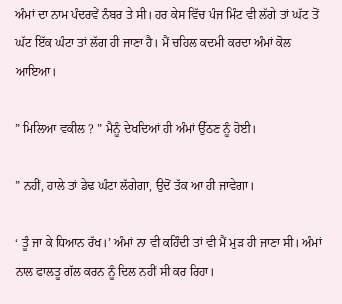ਅੰਮਾਂ ਦਾ ਨਾਮ ਪੰਦਰਵੇਂ ਨੰਬਰ ਤੇ ਸੀ। ਹਰ ਕੇਸ ਵਿੱਚ ਪੰਜ ਮਿੰਟ ਵੀ ਲੱਗੇ ਤਾਂ ਘੱਟ ਤੋਂ ਘੱਟ ਇੱਕ ਘੰਟਾ ਤਾਂ ਲੱਗ ਹੀ ਜਾਣਾ ਹੈ। ਮੈਂ ਚਹਿਲ ਕਦਮੀ ਕਰਦਾ ਅੰਮਾਂ ਕੋਲ ਆਇਆ।

” ਮਿਲਿਆ ਵਕੀਲ ? ” ਮੈਨੂੰ ਦੇਖਦਿਆਂ ਹੀ ਅੰਮਾਂ ਉੱਠਣ ਨੂੰ ਹੋਈ।

” ਨਹੀਂ, ਹਾਲੇ ਤਾਂ ਡੇਢ ਘੰਟਾ ਲੱਗੇਗਾ, ਉਦੋਂ ਤੱਕ ਆ ਹੀ ਜਾਵੇਗਾ।

‘ ਤੂੰ ਜਾ ਕੇ ਧਿਆਨ ਰੱਖ।’ ਅੰਮਾਂ ਨਾ ਵੀ ਕਹਿੰਦੀ ਤਾਂ ਵੀ ਮੈਂ ਮੁੜ ਹੀ ਜਾਣਾ ਸੀ। ਅੰਮਾਂ ਨਾਲ ਫਾਲਤੂ ਗੱਲ ਕਰਨ ਨੂੰ ਦਿਲ ਨਹੀਂ ਸੀ ਕਰ ਰਿਹਾ।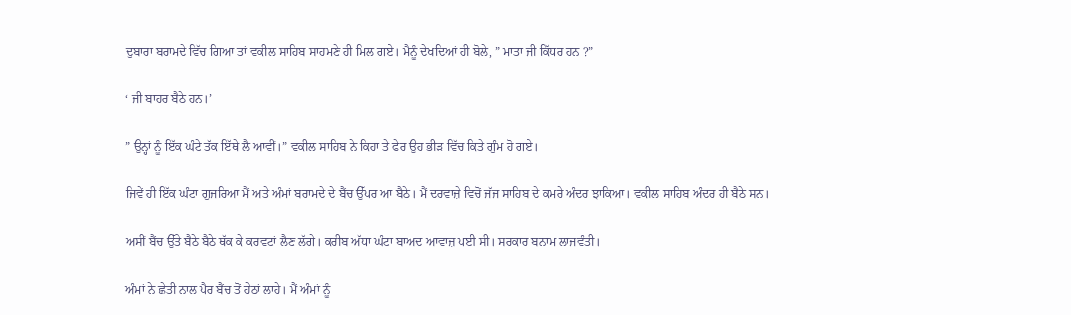ਦੁਬਾਰਾ ਬਰਾਮਦੇ ਵਿੱਚ ਗਿਆ ਤਾਂ ਵਕੀਲ ਸਾਹਿਬ ਸਾਹਮਣੇ ਹੀ ਮਿਲ ਗਏ। ਮੈਨੂੰ ਦੇਖਦਿਆਂ ਹੀ ਬੋਲੇ, ” ਮਾਤਾ ਜੀ ਕਿੱਧਰ ਹਨ ?”

‘ ਜੀ ਬਾਹਰ ਬੈਠੇ ਹਨ।’

” ਉਨ੍ਹਾਂ ਨੂੰ ਇੱਕ ਘੰਟੇ ਤੱਕ ਇੱਥੇ ਲੈ ਆਵੀਂ।” ਵਕੀਲ ਸਾਹਿਬ ਨੇ ਕਿਹਾ ਤੇ ਫੇਰ ਉਹ ਭੀੜ ਵਿੱਚ ਕਿਤੇ ਗੁੰਮ ਹੋ ਗਏ।

ਜਿਵੇਂ ਹੀ ਇੱਕ ਘੰਟਾ ਗੁਜਰਿਆ ਮੈਂ ਅਤੇ ਅੰਮਾਂ ਬਰਾਮਦੇ ਦੇ ਬੈਂਚ ਉੱਪਰ ਆ ਬੈਠੇ। ਮੈਂ ਦਰਵਾਜ਼ੇ ਵਿਚੋਂ ਜੱਜ ਸਾਹਿਬ ਦੇ ਕਮਰੇ ਅੰਦਰ ਝਾਕਿਆ। ਵਕੀਲ ਸਾਹਿਬ ਅੰਦਰ ਹੀ ਬੈਠੇ ਸਨ।

ਅਸੀਂ ਬੈਂਚ ਉੱਤੇ ਬੈਠੇ ਬੈਠੇ ਥੱਕ ਕੇ ਕਰਵਟਾਂ ਲੈਣ ਲੱਗੇ। ਕਰੀਬ ਅੱਧਾ ਘੰਟਾ ਬਾਅਦ ਆਵਾਜ਼ ਪਈ ਸੀ। ਸਰਕਾਰ ਬਨਾਮ ਲਾਜਵੰਤੀ।

ਅੰਮਾਂ ਨੇ ਛੇਤੀ ਨਾਲ ਪੈਰ ਬੈਂਚ ਤੋਂ ਹੇਠਾਂ ਲਾਹੇ। ਮੈਂ ਅੰਮਾਂ ਨੂੰ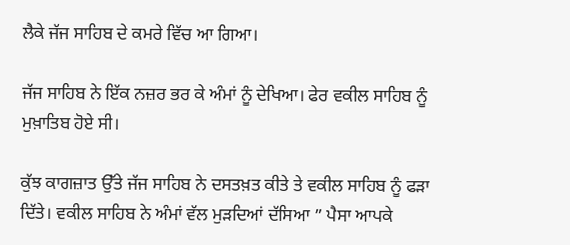ਲੈਕੇ ਜੱਜ ਸਾਹਿਬ ਦੇ ਕਮਰੇ ਵਿੱਚ ਆ ਗਿਆ।

ਜੱਜ ਸਾਹਿਬ ਨੇ ਇੱਕ ਨਜ਼ਰ ਭਰ ਕੇ ਅੰਮਾਂ ਨੂੰ ਦੇਖਿਆ। ਫੇਰ ਵਕੀਲ ਸਾਹਿਬ ਨੂੰ ਮੁਖ਼ਾਤਿਬ ਹੋਏ ਸੀ।

ਕੁੱਝ ਕਾਗਜ਼ਾਤ ਉੱਤੇ ਜੱਜ ਸਾਹਿਬ ਨੇ ਦਸਤਖ਼ਤ ਕੀਤੇ ਤੇ ਵਕੀਲ ਸਾਹਿਬ ਨੂੰ ਫੜਾ ਦਿੱਤੇ। ਵਕੀਲ ਸਾਹਿਬ ਨੇ ਅੰਮਾਂ ਵੱਲ ਮੁੜਦਿਆਂ ਦੱਸਿਆ ” ਪੈਸਾ ਆਪਕੇ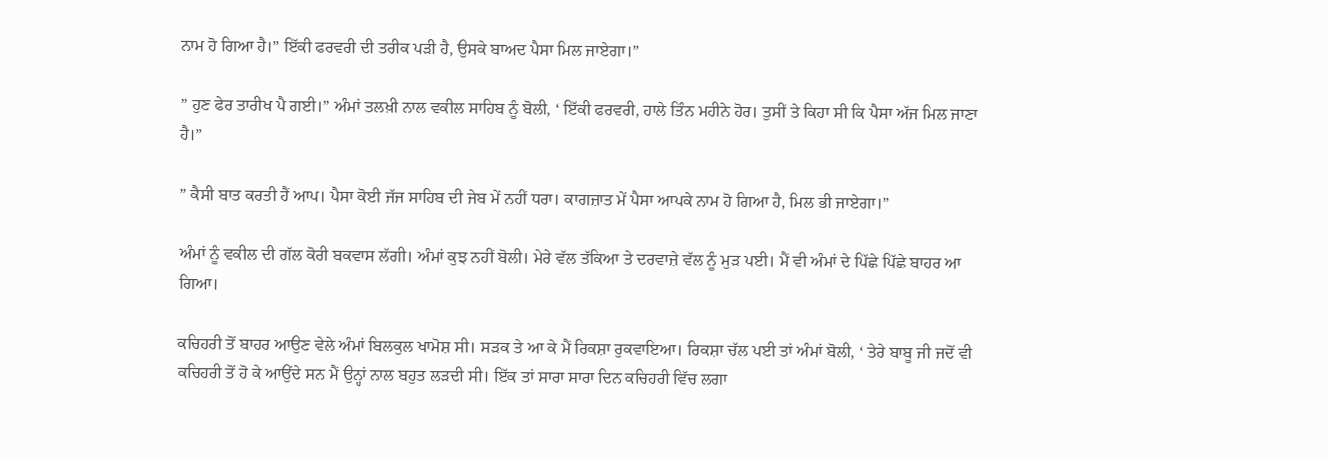ਨਾਮ ਹੋ ਗਿਆ ਹੈ।” ਇੱਕੀ ਫਰਵਰੀ ਦੀ ਤਰੀਕ ਪੜੀ ਹੈ, ਉਸਕੇ ਬਾਅਦ ਪੈਸਾ ਮਿਲ ਜਾਏਗਾ।”

” ਹੁਣ ਫੇਰ ਤਾਰੀਖ ਪੈ ਗਈ।” ਅੰਮਾਂ ਤਲਖ਼ੀ ਨਾਲ ਵਕੀਲ ਸਾਹਿਬ ਨੂੰ ਬੋਲੀ, ‘ ਇੱਕੀ ਫਰਵਰੀ, ਹਾਲੇ ਤਿੰਨ ਮਹੀਨੇ ਹੋਰ। ਤੁਸੀਂ ਤੇ ਕਿਹਾ ਸੀ ਕਿ ਪੈਸਾ ਅੱਜ ਮਿਲ ਜਾਣਾ ਹੈ।”

” ਕੈਸੀ ਬਾਤ ਕਰਤੀ ਹੈਂ ਆਪ। ਪੈਸਾ ਕੋਈ ਜੱਜ ਸਾਹਿਬ ਦੀ ਜੇਬ ਮੇਂ ਨਹੀਂ ਧਰਾ। ਕਾਗਜ਼ਾਤ ਮੇਂ ਪੈਸਾ ਆਪਕੇ ਨਾਮ ਹੋ ਗਿਆ ਹੈ, ਮਿਲ ਭੀ ਜਾਏਗਾ।”

ਅੰਮਾਂ ਨੂੰ ਵਕੀਲ ਦੀ ਗੱਲ ਕੋਰੀ ਬਕਵਾਸ ਲੱਗੀ। ਅੰਮਾਂ ਕੁਝ ਨਹੀਂ ਬੋਲੀ। ਮੇਰੇ ਵੱਲ ਤੱਕਿਆ ਤੇ ਦਰਵਾਜ਼ੇ ਵੱਲ ਨੂੰ ਮੁੜ ਪਈ। ਮੈਂ ਵੀ ਅੰਮਾਂ ਦੇ ਪਿੱਛੇ ਪਿੱਛੇ ਬਾਹਰ ਆ ਗਿਆ।

ਕਚਿਹਰੀ ਤੋਂ ਬਾਹਰ ਆਉਣ ਵੇਲੇ ਅੰਮਾਂ ਬਿਲਕੁਲ ਖਾਮੋਸ਼ ਸੀ। ਸੜਕ ਤੇ ਆ ਕੇ ਮੈਂ ਰਿਕਸ਼ਾ ਰੁਕਵਾਇਆ। ਰਿਕਸ਼ਾ ਚੱਲ ਪਈ ਤਾਂ ਅੰਮਾਂ ਬੋਲੀ, ‘ ਤੇਰੇ ਬਾਬੂ ਜੀ ਜਦੋਂ ਵੀ ਕਚਿਹਰੀ ਤੋਂ ਹੋ ਕੇ ਆਉਂਦੇ ਸਨ ਮੈਂ ਉਨ੍ਹਾਂ ਨਾਲ ਬਹੁਤ ਲੜਦੀ ਸੀ। ਇੱਕ ਤਾਂ ਸਾਰਾ ਸਾਰਾ ਦਿਨ ਕਚਿਹਰੀ ਵਿੱਚ ਲਗਾ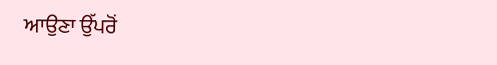ਆਉਣਾ ਉੱਪਰੋਂ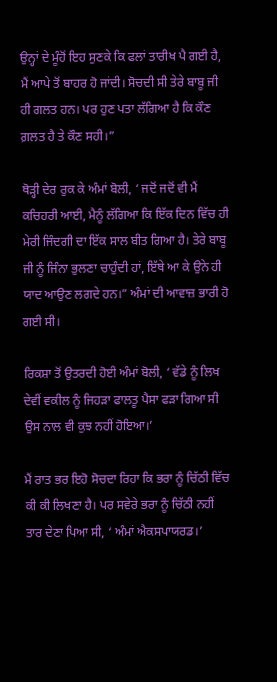ਉਨ੍ਹਾਂ ਦੇ ਮੂੰਹੋਂ ਇਹ ਸੁਣਕੇ ਕਿ ਫਲਾਂ ਤਾਰੀਖ ਪੈ ਗਈ ਹੈ, ਮੈਂ ਆਪੇ ਤੋਂ ਬਾਹਰ ਹੋ ਜਾਂਦੀ। ਸੋਚਦੀ ਸੀ ਤੇਰੇ ਬਾਬੂ ਜੀ ਹੀ ਗਲਤ ਹਨ। ਪਰ ਹੁਣ ਪਤਾ ਲੱਗਿਆ ਹੈ ਕਿ ਕੌਣ ਗ਼ਲਤ ਹੈ ਤੇ ਕੌਣ ਸਹੀ।”

ਥੋੜ੍ਹੀ ਦੇਰ ਰੁਕ ਕੇ ਅੰਮਾਂ ਬੋਲੀ, ‘ ਜਦੋਂ ਜਦੋਂ ਵੀ ਮੈਂ ਕਚਿਹਰੀ ਆਈ, ਮੈਨੂੰ ਲੱਗਿਆ ਕਿ ਇੱਕ ਦਿਨ ਵਿੱਚ ਹੀ ਮੇਰੀ ਜਿੰਦਗੀ ਦਾ ਇੱਕ ਸਾਲ ਬੀਤ ਗਿਆ ਹੈ। ਤੇਰੇ ਬਾਬੂ ਜੀ ਨੂੰ ਜਿੰਨਾ ਭੁਲਣਾ ਚਾਹੁੰਦੀ ਹਾਂ, ਇੱਥੇ ਆ ਕੇ ਉਨੇ ਹੀ ਯਾਦ ਆਉਣ ਲਗਦੇ ਹਨ।” ਅੰਮਾਂ ਦੀ ਆਵਾਜ਼ ਭਾਰੀ ਹੋ ਗਈ ਸੀ।

ਰਿਕਸ਼ਾ ਤੋਂ ਉਤਰਦੀ ਹੋਈ ਅੰਮਾਂ ਬੋਲੀ, ‘ ਵੱਡੇ ਨੂੰ ਲਿਖ ਦੇਵੀਂ ਵਕੀਲ ਨੂੰ ਜਿਹੜਾ ਫਾਲਤੂ ਪੈਸਾ ਫੜਾ ਗਿਆ ਸੀ ਉਸ ਨਾਲ ਵੀ ਕੁਝ ਨਹੀਂ ਹੋਇਆ।’

ਮੈਂ ਰਾਤ ਭਰ ਇਹੋ ਸੋਚਦਾ ਰਿਹਾ ਕਿ ਭਰਾ ਨੂੰ ਚਿੱਠੀ ਵਿੱਚ ਕੀ ਕੀ ਲਿਖਣਾ ਹੈ। ਪਰ ਸਵੇਰੇ ਭਰਾ ਨੂੰ ਚਿੱਠੀ ਨਹੀਂ ਤਾਰ ਦੇਣਾ ਪਿਆ ਸੀ, ‘ ਅੰਮਾਂ ਐਕਸਪਾਯਰਡ।’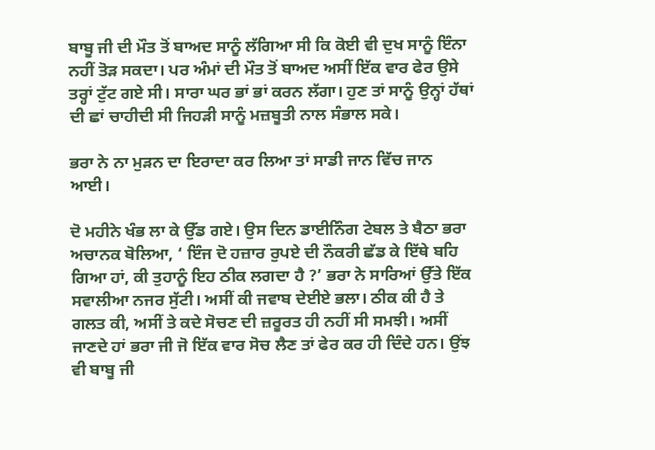ਬਾਬੂ ਜੀ ਦੀ ਮੌਤ ਤੋਂ ਬਾਅਦ ਸਾਨੂੰ ਲੱਗਿਆ ਸੀ ਕਿ ਕੋਈ ਵੀ ਦੁਖ ਸਾਨੂੰ ਇੰਨਾ ਨਹੀਂ ਤੋੜ ਸਕਦਾ। ਪਰ ਅੰਮਾਂ ਦੀ ਮੌਤ ਤੋਂ ਬਾਅਦ ਅਸੀਂ ਇੱਕ ਵਾਰ ਫੇਰ ਉਸੇ ਤਰ੍ਹਾਂ ਟੁੱਟ ਗਏ ਸੀ। ਸਾਰਾ ਘਰ ਭਾਂ ਭਾਂ ਕਰਨ ਲੱਗਾ। ਹੁਣ ਤਾਂ ਸਾਨੂੰ ਉਨ੍ਹਾਂ ਹੱਥਾਂ ਦੀ ਛਾਂ ਚਾਹੀਦੀ ਸੀ ਜਿਹੜੀ ਸਾਨੂੰ ਮਜ਼ਬੂਤੀ ਨਾਲ ਸੰਭਾਲ ਸਕੇ।

ਭਰਾ ਨੇ ਨਾ ਮੁੜਨ ਦਾ ਇਰਾਦਾ ਕਰ ਲਿਆ ਤਾਂ ਸਾਡੀ ਜਾਨ ਵਿੱਚ ਜਾਨ ਆਈ।

ਦੋ ਮਹੀਨੇ ਖੰਭ ਲਾ ਕੇ ਉੱਡ ਗਏ। ਉਸ ਦਿਨ ਡਾਈਨਿੰਗ ਟੇਬਲ ਤੇ ਬੈਠਾ ਭਰਾ ਅਚਾਨਕ ਬੋਲਿਆ, ‘ ਇੰਜ ਦੋ ਹਜ਼ਾਰ ਰੁਪਏ ਦੀ ਨੌਕਰੀ ਛੱਡ ਕੇ ਇੱਥੇ ਬਹਿ ਗਿਆ ਹਾਂ, ਕੀ ਤੁਹਾਨੂੰ ਇਹ ਠੀਕ ਲਗਦਾ ਹੈ ?’ ਭਰਾ ਨੇ ਸਾਰਿਆਂ ਉੱਤੇ ਇੱਕ ਸਵਾਲੀਆ ਨਜਰ ਸੁੱਟੀ। ਅਸੀਂ ਕੀ ਜਵਾਬ ਦੇਈਏ ਭਲਾ। ਠੀਕ ਕੀ ਹੈ ਤੇ ਗਲਤ ਕੀ, ਅਸੀਂ ਤੇ ਕਦੇ ਸੋਚਣ ਦੀ ਜ਼ਰੂਰਤ ਹੀ ਨਹੀਂ ਸੀ ਸਮਝੀ। ਅਸੀਂ ਜਾਣਦੇ ਹਾਂ ਭਰਾ ਜੀ ਜੋ ਇੱਕ ਵਾਰ ਸੋਚ ਲੈਣ ਤਾਂ ਫੇਰ ਕਰ ਹੀ ਦਿੰਦੇ ਹਨ। ਉਂਝ ਵੀ ਬਾਬੂ ਜੀ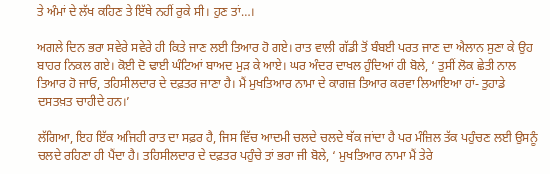ਤੇ ਅੰਮਾਂ ਦੇ ਲੱਖ ਕਹਿਣ ਤੇ ਇੱਥੇ ਨਹੀਂ ਰੁਕੇ ਸੀ। ਹੁਣ ਤਾਂ…।

ਅਗਲੇ ਦਿਨ ਭਰਾ ਸਵੇਰੇ ਸਵੇਰੇ ਹੀ ਕਿਤੇ ਜਾਣ ਲਈ ਤਿਆਰ ਹੋ ਗਏ। ਰਾਤ ਵਾਲੀ ਗੱਡੀ ਤੋਂ ਬੰਬਈ ਪਰਤ ਜਾਣ ਦਾ ਐਲਾਨ ਸੁਣਾ ਕੇ ਉਹ ਬਾਹਰ ਨਿਕਲ ਗਏ। ਕੋਈ ਦੋ ਢਾਈ ਘੰਟਿਆਂ ਬਾਅਦ ਮੁੜ ਕੇ ਆਏ। ਘਰ ਅੰਦਰ ਦਾਖਲ ਹੁੰਦਿਆਂ ਹੀ ਬੋਲੇ, ‘ ਤੁਸੀਂ ਲੋਕ ਛੇਤੀ ਨਾਲ ਤਿਆਰ ਹੋ ਜਾਓ, ਤਹਿਸੀਲਦਾਰ ਦੇ ਦਫ਼ਤਰ ਜਾਣਾ ਹੈ। ਮੈਂ ਮੁਖਤਿਆਰ ਨਾਮਾ ਦੇ ਕਾਗਜ਼ ਤਿਆਰ ਕਰਵਾ ਲਿਆਇਆ ਹਾਂ- ਤੁਹਾਡੇ ਦਸਤਖ਼ਤ ਚਾਹੀਦੇ ਹਨ।’

ਲੱਗਿਆ, ਇਹ ਇੱਕ ਅਜਿਹੀ ਰਾਤ ਦਾ ਸਫ਼ਰ ਹੈ, ਜਿਸ ਵਿੱਚ ਆਦਮੀ ਚਲਦੇ ਚਲਦੇ ਥੱਕ ਜਾਂਦਾ ਹੈ ਪਰ ਮੰਜ਼ਿਲ ਤੱਕ ਪਹੁੰਚਣ ਲਈ ਉਸਨੂੰ ਚਲਦੇ ਰਹਿਣਾ ਹੀ ਪੈਂਦਾ ਹੈ। ਤਹਿਸੀਲਦਾਰ ਦੇ ਦਫ਼ਤਰ ਪਹੁੰਚੇ ਤਾਂ ਭਰਾ ਜੀ ਬੋਲੇ, ‘ ਮੁਖਤਿਆਰ ਨਾਮਾ ਮੈਂ ਤੇਰੇ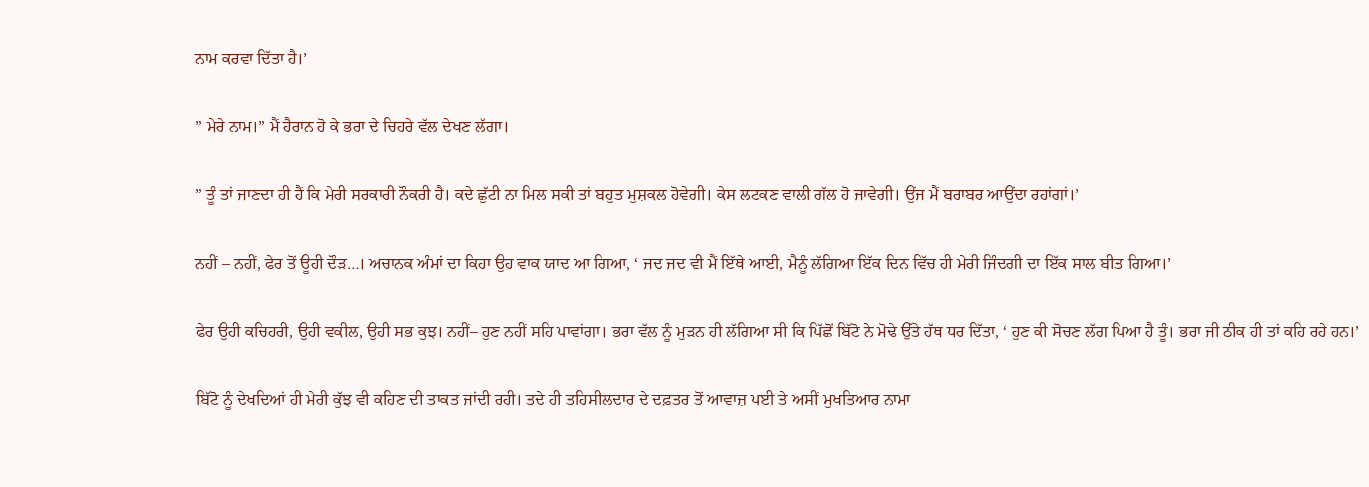ਨਾਮ ਕਰਵਾ ਦਿੱਤਾ ਹੈ।’

” ਮੇਰੇ ਨਾਮ।” ਮੈਂ ਹੈਰਾਨ ਹੋ ਕੇ ਭਰਾ ਦੇ ਚਿਹਰੇ ਵੱਲ ਦੇਖਣ ਲੱਗਾ।

” ਤੂੰ ਤਾਂ ਜਾਣਦਾ ਹੀ ਹੈਂ ਕਿ ਮੇਰੀ ਸਰਕਾਰੀ ਨੌਕਰੀ ਹੈ। ਕਦੇ ਛੁੱਟੀ ਨਾ ਮਿਲ ਸਕੀ ਤਾਂ ਬਹੁਤ ਮੁਸ਼ਕਲ ਹੋਵੇਗੀ। ਕੇਸ ਲਟਕਣ ਵਾਲੀ ਗੱਲ ਹੋ ਜਾਵੇਗੀ। ਉਂਜ ਮੈਂ ਬਰਾਬਰ ਆਉਂਦਾ ਰਹਾਂਗਾਂ।’

ਨਹੀਂ – ਨਹੀਂ, ਫੇਰ ਤੋਂ ਊਹੀ ਦੌੜ…। ਅਚਾਨਕ ਅੰਮਾਂ ਦਾ ਕਿਹਾ ਉਹ ਵਾਕ ਯਾਦ ਆ ਗਿਆ, ‘ ਜਦ ਜਦ ਵੀ ਮੈਂ ਇੱਥੇ ਆਈ, ਮੈਨੂੰ ਲੱਗਿਆ ਇੱਕ ਦਿਨ ਵਿੱਚ ਹੀ ਮੇਰੀ ਜਿੰਦਗੀ ਦਾ ਇੱਕ ਸਾਲ ਬੀਤ ਗਿਆ।’

ਫੇਰ ਉਹੀ ਕਚਿਹਰੀ, ਉਹੀ ਵਕੀਲ, ਉਹੀ ਸਭ ਕੁਝ। ਨਹੀਂ– ਹੁਣ ਨਹੀਂ ਸਹਿ ਪਾਵਾਂਗਾ। ਭਰਾ ਵੱਲ ਨੂੰ ਮੁੜਨ ਹੀ ਲੱਗਿਆ ਸੀ ਕਿ ਪਿੱਛੋਂ ਬਿੱਟੋ ਨੇ ਮੋਢੇ ਉੱਤੇ ਹੱਥ ਧਰ ਦਿੱਤਾ, ‘ ਹੁਣ ਕੀ ਸੋਚਣ ਲੱਗ ਪਿਆ ਹੈ ਤੂੰ। ਭਰਾ ਜੀ ਠੀਕ ਹੀ ਤਾਂ ਕਹਿ ਰਹੇ ਹਨ।’

ਬਿੱਟੋ ਨੂੰ ਦੇਖਦਿਆਂ ਹੀ ਮੇਰੀ ਕੁੱਝ ਵੀ ਕਹਿਣ ਦੀ ਤਾਕਤ ਜਾਂਦੀ ਰਹੀ। ਤਦੇ ਹੀ ਤਹਿਸੀਲਦਾਰ ਦੇ ਦਫ਼ਤਰ ਤੋਂ ਆਵਾਜ਼ ਪਈ ਤੇ ਅਸੀਂ ਮੁਖਤਿਆਰ ਨਾਮਾ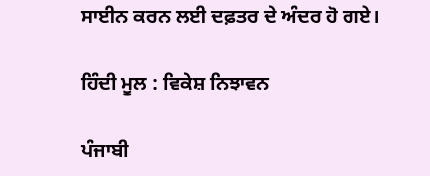ਸਾਈਨ ਕਰਨ ਲਈ ਦਫ਼ਤਰ ਦੇ ਅੰਦਰ ਹੋ ਗਏ।

ਹਿੰਦੀ ਮੂਲ : ਵਿਕੇਸ਼ ਨਿਝਾਵਨ

ਪੰਜਾਬੀ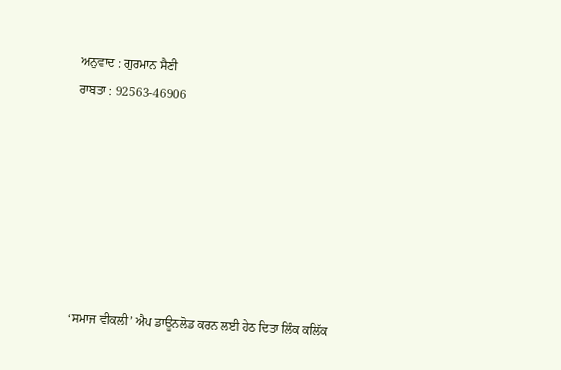ਅਨੁਵਾਦ : ਗੁਰਮਾਨ ਸੈਣੀ
ਰਾਬਤਾ : 92563-46906







‘ਸਮਾਜ ਵੀਕਲੀ’ ਐਪ ਡਾਊਨਲੋਡ ਕਰਨ ਲਈ ਹੇਠ ਦਿਤਾ ਲਿੰਕ ਕਲਿੱਕ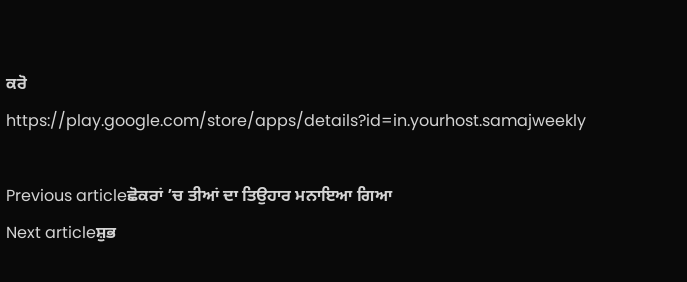ਕਰੋ
https://play.google.com/store/apps/details?id=in.yourhost.samajweekly

Previous articleਛੋਕਰਾਂ ’ਚ ਤੀਆਂ ਦਾ ਤਿਉਹਾਰ ਮਨਾਇਆ ਗਿਆ
Next articleਸ਼ੁਭ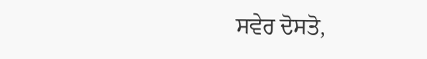ਸਵੇਰ ਦੋਸਤੋ,